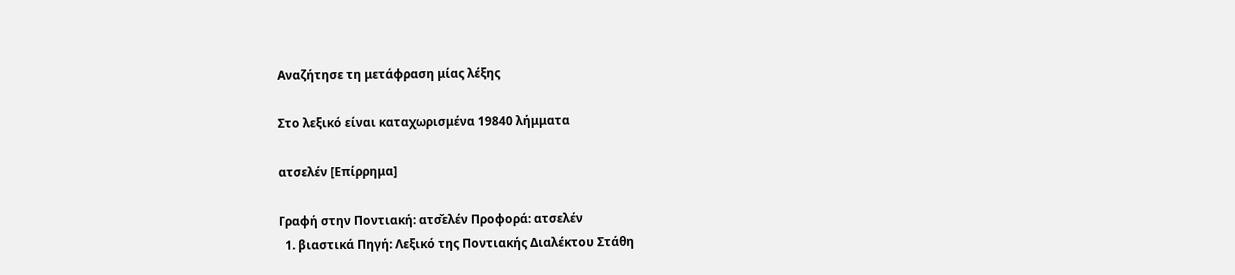Αναζήτησε τη μετάφραση μίας λέξης

Στο λεξικό είναι καταχωρισμένα 19840 λήμματα

ατσελέν [Επίρρημα]

Γραφή στην Ποντιακή: ατσ̌ελέν Προφορά: ατσελέν
  1. βιαστικά Πηγή: Λεξικό της Ποντιακής Διαλέκτου Στάθη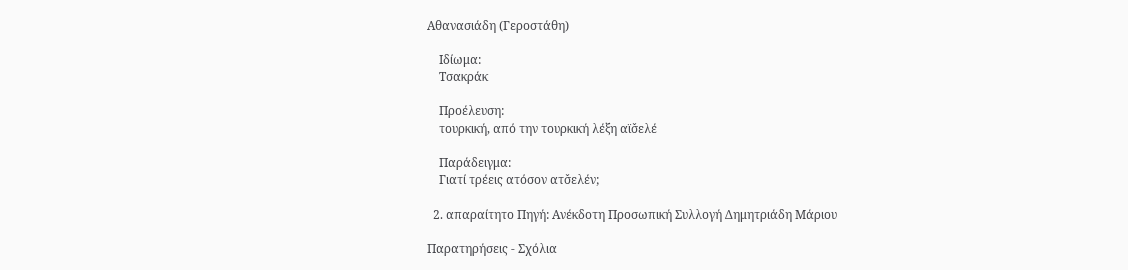Αθανασιάδη (Γεροστάθη)

    Ιδίωμα:
    Τσακράκ

    Προέλευση:
    τουρκική, από την τουρκική λέξη αϊσ̌ελέ

    Παράδειγμα:
    Γιατί τρέεις ατόσον ατσ̌ελέν;

  2. απαραίτητο Πηγή: Ανέκδοτη Προσωπική Συλλογή Δημητριάδη Μάριου

Παρατηρήσεις - Σχόλια